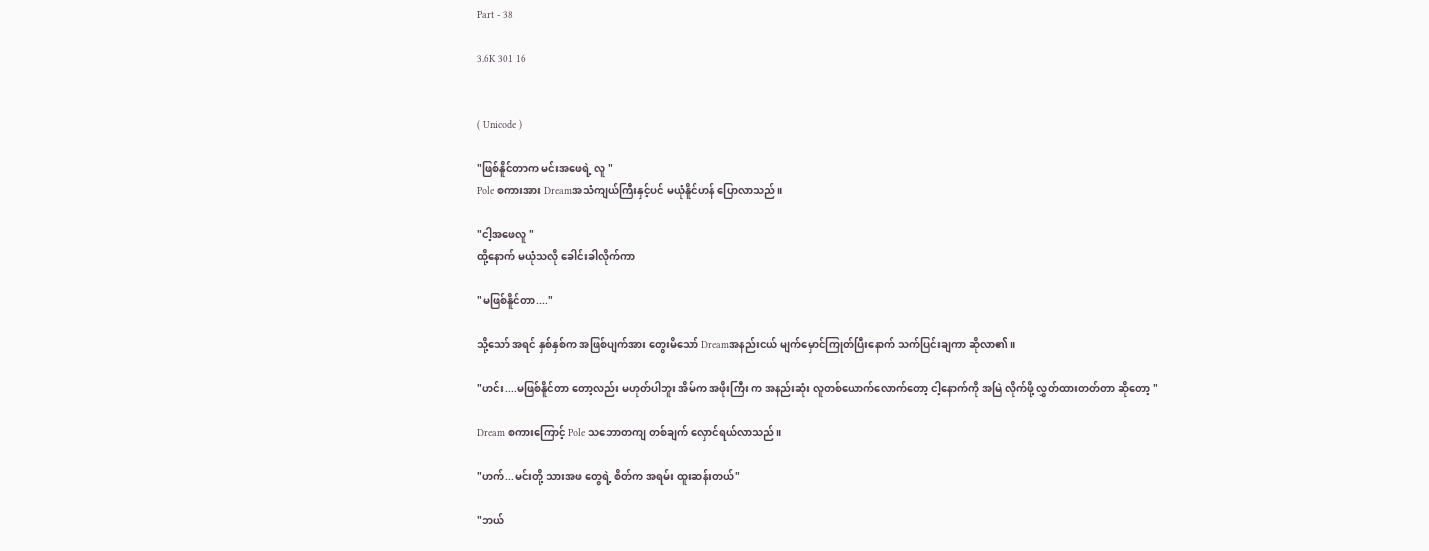Part - 38

3.6K 301 16


( Unicode )

"ဖြစ်နိူင်တာက မင်းအဖေရဲ့ လူ "
Pole စကားအား Dreamအသံကျယ်ကြီးနှင့်ပင် မယုံနိူင်ဟန် ပြောလာသည်။

"ငါ့အဖေလူ "
ထို့နောက် မယုံသလို ခေါင်းခါလိုက်ကာ

"မဖြစ်နိူင်တာ...."

သို့သော် အရင် နှစ်နှစ်က အဖြစ်ပျက်အား တွေးမိသော် Dreamအနည်းငယ် မျက်မှောင်ကြုတ်ပြီးနောက် သက်ပြင်းချကာ ဆိုလာ၏။

"ဟင်း....မဖြစ်နိူင်တာ တော့လည်း မဟုတ်ပါဘူး အိမ်က အဖိုးကြီး က အနည်းဆုံး လူတစ်ယောက်လောက်တော့ ငါ့နောက်ကို အမြဲ လိုက်ဖို့ လွှတ်ထားတတ်တာ ဆိုတော့ "

Dream စကားကြောင့် Pole သဘောတကျ တစ်ချက် လှောင်ရယ်လာသည်။

"ဟက်...မင်းတို့ သားအဖ တွေရဲ့ စိတ်က အရမ်း ထူးဆန်းတယ်"

"ဘယ်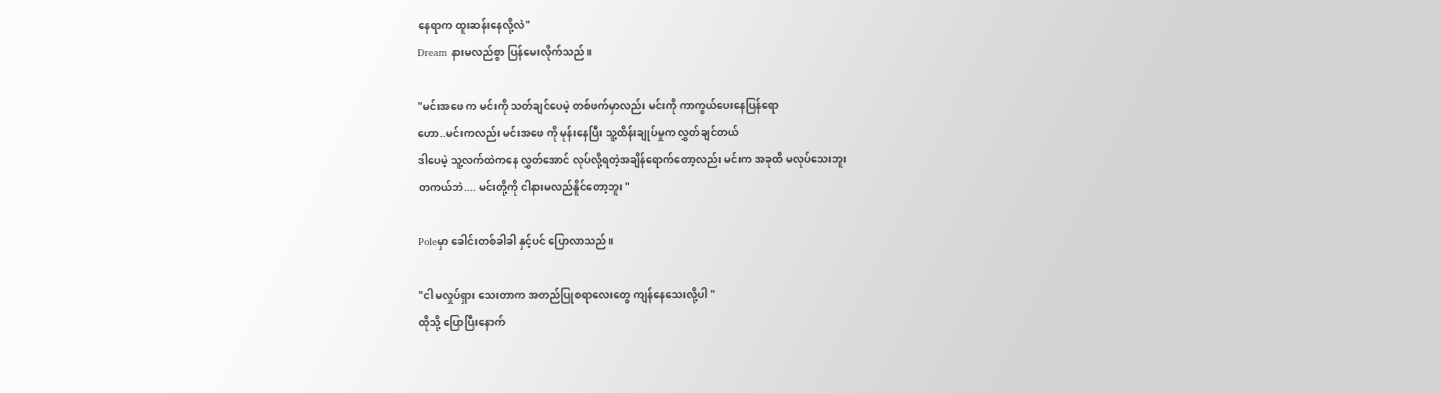နေရာက ထူးဆန်းနေလို့လဲ"
Dream နားမလည်စွာ ပြန်မေးလိုက်သည်။

"မင်းအဖေ က မင်းကို သတ်ချင်ပေမဲ့ တစ်ဖက်မှာလည်း မင်းကို ကာကွယ်ပေးနေပြန်ရော
ဟော..မင်းကလည်း မင်းအဖေ ကို မုန်းနေပြီး သူ့ထိန်းချုပ်မှုက လွှတ်ချင်တယ်
ဒါပေမဲ့ သူ့လက်ထဲကနေ လွှတ်အောင် လုပ်လို့ရတဲ့အချိန်ရောက်တော့လည်း မင်းက အခုထိ မလုပ်သေးဘူး
တကယ်ဘဲ.... မင်းတို့ကို ငါနားမလည်နိူင်တော့ဘူး "

Poleမှာ ခေါင်းတစ်ခါခါ နှင့်ပင် ပြောလာသည်။

"ငါ မလှုပ်ရှား သေးတာက အတည်ပြုစရာလေးတွေ ကျန်နေသေးလို့ပါ "
ထိုသို့ ပြောပြီးနောက်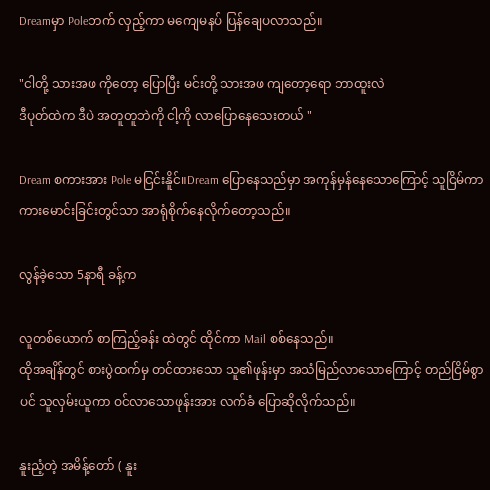Dreamမှာ Poleဘက် လှည့်ကာ မကျေမနပ် ပြန်ချေပလာသည်။

"ငါတို့ သားအဖ ကိုတော့ ပြောပြီး မင်းတို့ သားအဖ ကျတော့ရော ဘာထူးလဲ
ဒီပုတ်ထဲက ဒီပဲ အတူတူဘဲကို ငါ့ကို လာပြောနေသေးတယ် "

Dream စကားအား Pole မငြင်းနိူင်။Dream ပြောနေသည်မှာ အကုန်မှန်နေသောကြောင့် သူငြိမ်ကာ ကားမောင်းခြင်းတွင်သာ အာရုံစိုက်နေလိုက်တော့သည်။

လွန်ခဲ့သော 5နာရီ ခန့်က

လူတစ်ယောက် စာကြည့်ခန်း ထဲတွင် ထိုင်ကာ Mail စစ်နေသည်။
ထိုအချိန်တွင် စားပွဲထက်မှ တင်ထားသော သူ၏ဖုန်းမှာ အသံမြည်လာသောကြောင့် တည်ငြိမ်စွာပင် သူလှမ်းယူကာ ဝင်လာသောဖုန်းအား လက်ခံ ပြောဆိုလိုက်သည်။

နူးညံ့တဲ့ အမိန့်တော် ( နူး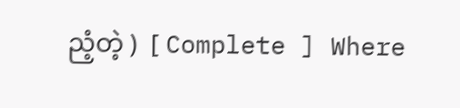ညံ့တဲ့ )  [ Complete ] Where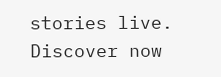stories live. Discover now